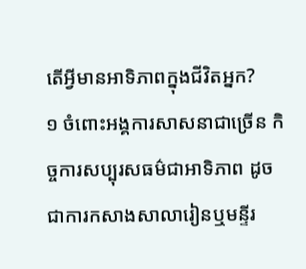តើអ្វីមានអាទិភាពក្នុងជីវិតអ្នក?
១ ចំពោះអង្គការសាសនាជាច្រើន កិច្ចការសប្បុរសធម៌ជាអាទិភាព ដូចជាការកសាងសាលារៀនឬមន្ទីរ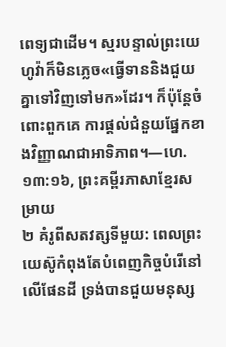ពេទ្យជាដើម។ ស្មរបន្ទាល់ព្រះយេហូវ៉ាក៏មិនភ្លេច«ធ្វើទាននិងជួយគ្នាទៅវិញទៅមក»ដែរ។ ក៏ប៉ុន្តែចំពោះពួកគេ ការផ្ដល់ជំនួយផ្នែកខាងវិញ្ញាណជាអាទិភាព។—ហេ. ១៣:១៦, ព្រះគម្ពីរភាសាខ្មែរសម្រាយ
២ គំរូពីសតវត្សទីមួយ: ពេលព្រះយេស៊ូកំពុងតែបំពេញកិច្ចបំរើនៅលើផែនដី ទ្រង់បានជួយមនុស្ស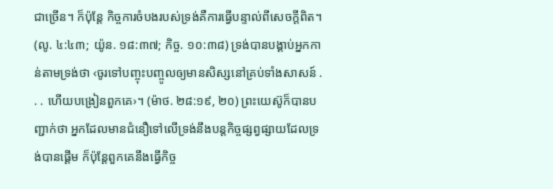ជាច្រើន។ ក៏ប៉ុន្តែ កិច្ចការចំបងរបស់ទ្រង់គឺការធ្វើបន្ទាល់ពីសេចក្ដីពិត។ (លូ. ៤:៤៣; យ៉ូន. ១៨:៣៧; កិច្ច. ១០:៣៨) ទ្រង់បានបង្គាប់អ្នកកាន់តាមទ្រង់ថា ‹ចូរទៅបញ្ចុះបញ្ចូលឲ្យមានសិស្សនៅគ្រប់ទាំងសាសន៍ . . . ហើយបង្រៀនពួកគេ›។ (ម៉ាថ. ២៨:១៩, ២០) ព្រះយេស៊ូក៏បានបញ្ជាក់ថា អ្នកដែលមានជំនឿទៅលើទ្រង់នឹងបន្តកិច្ចផ្សព្វផ្សាយដែលទ្រង់បានផ្ដើម ក៏ប៉ុន្តែពួកគេនឹងធ្វើកិច្ច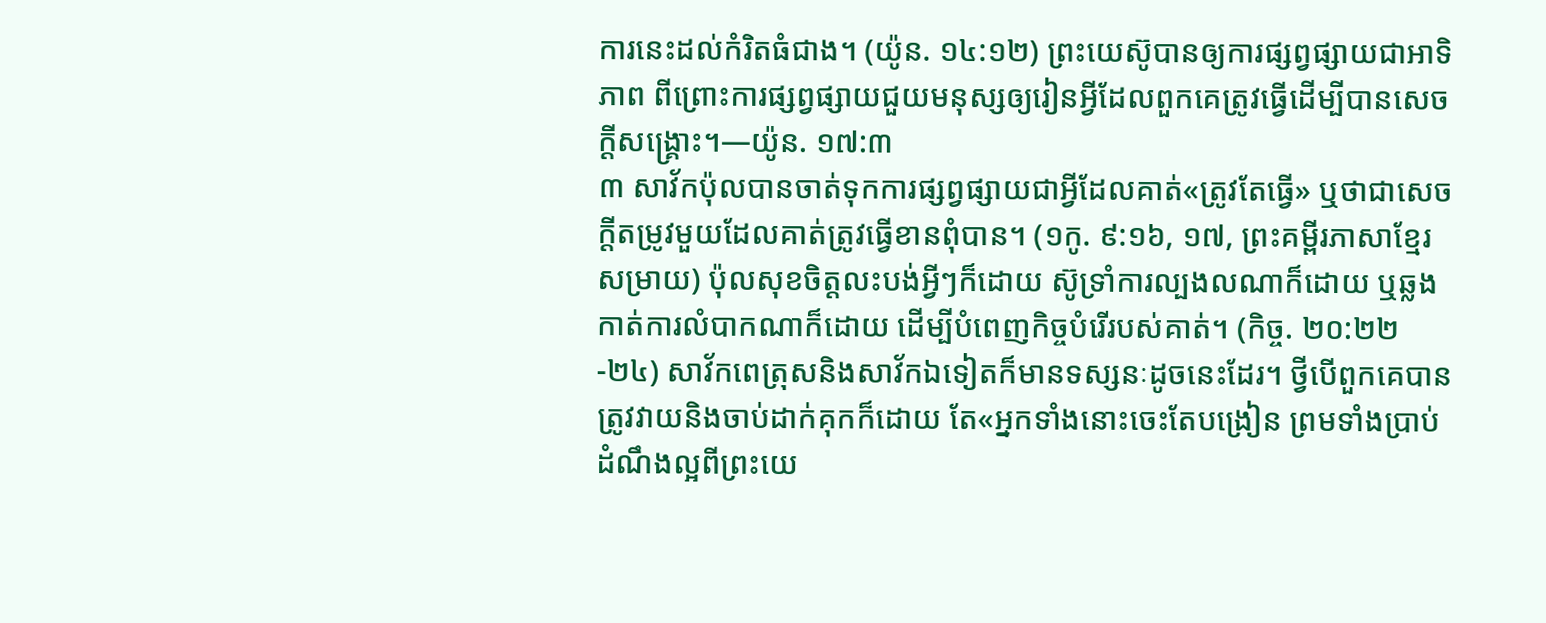ការនេះដល់កំរិតធំជាង។ (យ៉ូន. ១៤:១២) ព្រះយេស៊ូបានឲ្យការផ្សព្វផ្សាយជាអាទិភាព ពីព្រោះការផ្សព្វផ្សាយជួយមនុស្សឲ្យរៀនអ្វីដែលពួកគេត្រូវធ្វើដើម្បីបានសេចក្ដីសង្គ្រោះ។—យ៉ូន. ១៧:៣
៣ សាវ័កប៉ុលបានចាត់ទុកការផ្សព្វផ្សាយជាអ្វីដែលគាត់«ត្រូវតែធ្វើ» ឬថាជាសេចក្ដីតម្រូវមួយដែលគាត់ត្រូវធ្វើខានពុំបាន។ (១កូ. ៩:១៦, ១៧, ព្រះគម្ពីរភាសាខ្មែរសម្រាយ) ប៉ុលសុខចិត្តលះបង់អ្វីៗក៏ដោយ ស៊ូទ្រាំការល្បងលណាក៏ដោយ ឬឆ្លងកាត់ការលំបាកណាក៏ដោយ ដើម្បីបំពេញកិច្ចបំរើរបស់គាត់។ (កិច្ច. ២០:២២-២៤) សាវ័កពេត្រុសនិងសាវ័កឯទៀតក៏មានទស្សនៈដូចនេះដែរ។ ថ្វីបើពួកគេបានត្រូវវាយនិងចាប់ដាក់គុកក៏ដោយ តែ«អ្នកទាំងនោះចេះតែបង្រៀន ព្រមទាំងប្រាប់ដំណឹងល្អពីព្រះយេ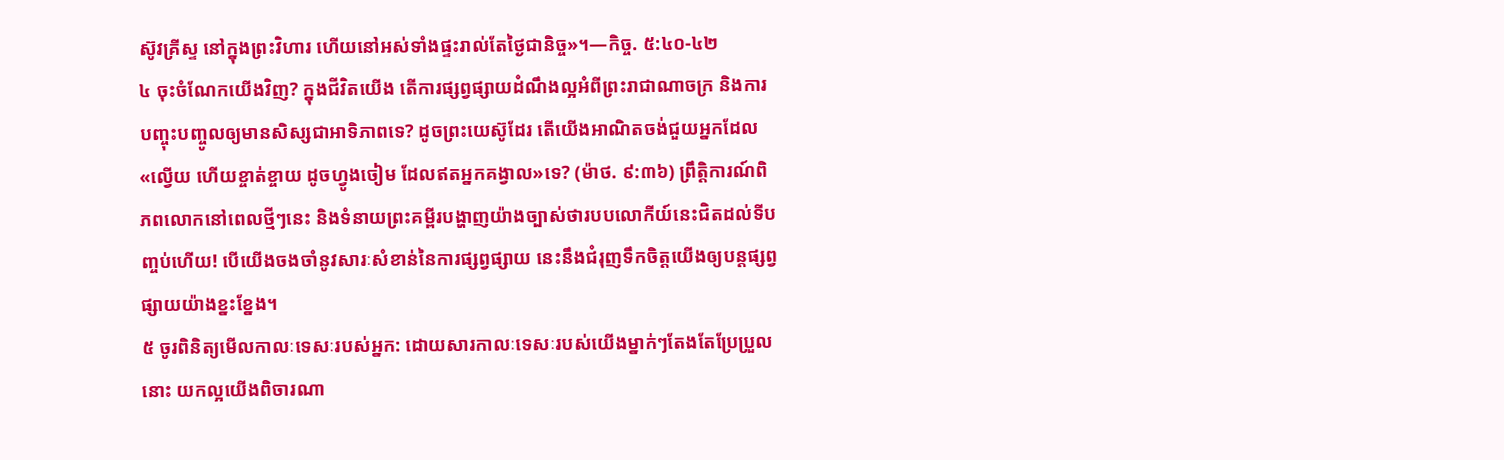ស៊ូវគ្រីស្ទ នៅក្នុងព្រះវិហារ ហើយនៅអស់ទាំងផ្ទះរាល់តែថ្ងៃជានិច្ច»។—កិច្ច. ៥:៤០-៤២
៤ ចុះចំណែកយើងវិញ? ក្នុងជីវិតយើង តើការផ្សព្វផ្សាយដំណឹងល្អអំពីព្រះរាជាណាចក្រ និងការបញ្ចុះបញ្ចូលឲ្យមានសិស្សជាអាទិភាពទេ? ដូចព្រះយេស៊ូដែរ តើយើងអាណិតចង់ជួយអ្នកដែល«ល្វើយ ហើយខ្ចាត់ខ្ចាយ ដូចហ្វូងចៀម ដែលឥតអ្នកគង្វាល»ទេ? (ម៉ាថ. ៩:៣៦) ព្រឹត្ដិការណ៍ពិភពលោកនៅពេលថ្មីៗនេះ និងទំនាយព្រះគម្ពីរបង្ហាញយ៉ាងច្បាស់ថារបបលោកីយ៍នេះជិតដល់ទីបញ្ចប់ហើយ! បើយើងចងចាំនូវសារៈសំខាន់នៃការផ្សព្វផ្សាយ នេះនឹងជំរុញទឹកចិត្តយើងឲ្យបន្តផ្សព្វផ្សាយយ៉ាងខ្នះខ្នែង។
៥ ចូរពិនិត្យមើលកាលៈទេសៈរបស់អ្នក: ដោយសារកាលៈទេសៈរបស់យើងម្នាក់ៗតែងតែប្រែប្រួលនោះ យកល្អយើងពិចារណា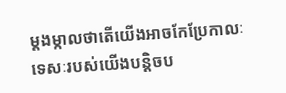ម្ដងម្កាលថាតើយើងអាចកែប្រែកាលៈទេសៈរបស់យើងបន្ដិចប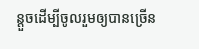ន្តួចដើម្បីចូលរួមឲ្យបានច្រើន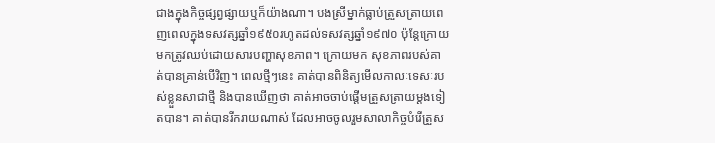ជាងក្នុងកិច្ចផ្សព្វផ្សាយឬក៏យ៉ាងណា។ បងស្រីម្នាក់ធ្លាប់ត្រួសត្រាយពេញពេលក្នុងទសវត្សឆ្នាំ១៩៥០រហូតដល់ទសវត្សឆ្នាំ១៩៧០ ប៉ុន្តែក្រោយមកត្រូវឈប់ដោយសារបញ្ហាសុខភាព។ ក្រោយមក សុខភាពរបស់គាត់បានគ្រាន់បើវិញ។ ពេលថ្មីៗនេះ គាត់បានពិនិត្យមើលកាលៈទេសៈរបស់ខ្លួនសាជាថ្មី និងបានឃើញថា គាត់អាចចាប់ផ្ដើមត្រួសត្រាយម្ដងទៀតបាន។ គាត់បានរីករាយណាស់ ដែលអាចចូលរួមសាលាកិច្ចបំរើត្រួស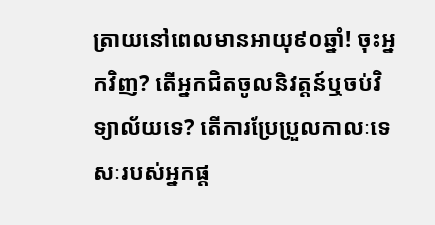ត្រាយនៅពេលមានអាយុ៩០ឆ្នាំ! ចុះអ្នកវិញ? តើអ្នកជិតចូលនិវត្តន៍ឬចប់វិទ្យាល័យទេ? តើការប្រែប្រួលកាលៈទេសៈរបស់អ្នកផ្ដ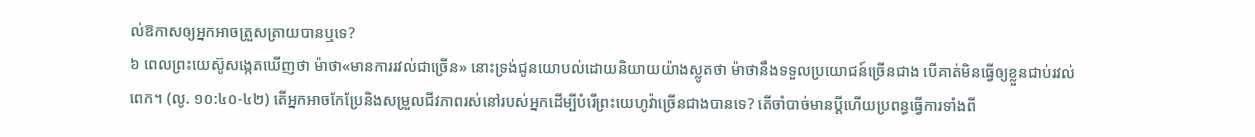ល់ឱកាសឲ្យអ្នកអាចត្រួសត្រាយបានឬទេ?
៦ ពេលព្រះយេស៊ូសង្កេតឃើញថា ម៉ាថា«មានការរវល់ជាច្រើន» នោះទ្រង់ជូនយោបល់ដោយនិយាយយ៉ាងស្លូតថា ម៉ាថានឹងទទួលប្រយោជន៍ច្រើនជាង បើគាត់មិនធ្វើឲ្យខ្លួនជាប់រវល់ពេក។ (លូ. ១០:៤០-៤២) តើអ្នកអាចកែប្រែនិងសម្រួលជីវភាពរស់នៅរបស់អ្នកដើម្បីបំរើព្រះយេហូវ៉ាច្រើនជាងបានទេ? តើចាំបាច់មានប្ដីហើយប្រពន្ធធ្វើការទាំងពី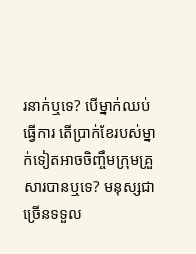រនាក់ឬទេ? បើម្នាក់ឈប់ធ្វើការ តើប្រាក់ខែរបស់ម្នាក់ទៀតអាចចិញ្ចឹមក្រុមគ្រួសារបានឬទេ? មនុស្សជាច្រើនទទួល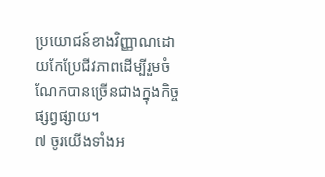ប្រយោជន៍ខាងវិញ្ញាណដោយកែប្រែជីវភាពដើម្បីរួមចំណែកបានច្រើនជាងក្នុងកិច្ចផ្សព្វផ្សាយ។
៧ ចូរយើងទាំងអ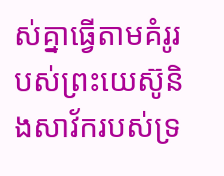ស់គ្នាធ្វើតាមគំរូរបស់ព្រះយេស៊ូនិងសាវ័ករបស់ទ្រ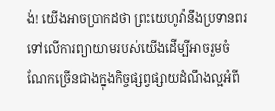ង់! យើងអាចប្រាកដថា ព្រះយេហូវ៉ានឹងប្រទានពរទៅលើការព្យាយាមរបស់យើងដើម្បីអាចរួមចំណែកច្រើនជាងក្នុងកិច្ចផ្សព្វផ្សាយដំណឹងល្អអំពី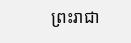ព្រះរាជា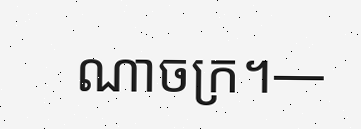ណាចក្រ។—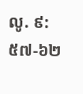លូ. ៩:៥៧-៦២